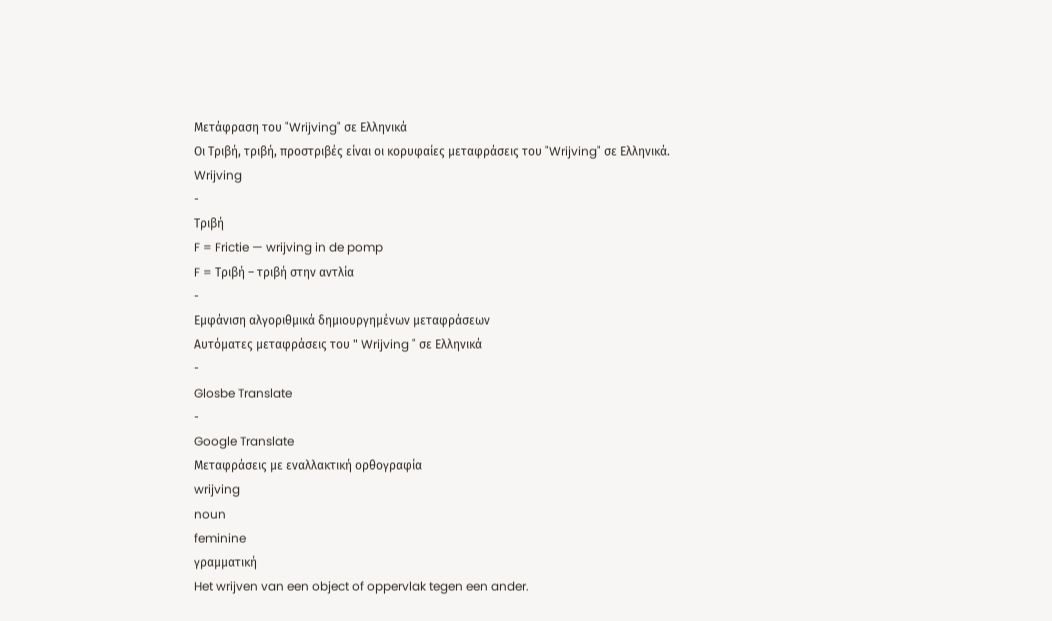Μετάφραση του "Wrijving" σε Ελληνικά
Οι Τριβή, τριβή, προστριβές είναι οι κορυφαίες μεταφράσεις του "Wrijving" σε Ελληνικά.
Wrijving
-
Τριβή
F = Frictie — wrijving in de pomp
F = Τριβή – τριβή στην αντλία
-
Εμφάνιση αλγοριθμικά δημιουργημένων μεταφράσεων
Αυτόματες μεταφράσεις του " Wrijving " σε Ελληνικά
-
Glosbe Translate
-
Google Translate
Μεταφράσεις με εναλλακτική ορθογραφία
wrijving
noun
feminine
γραμματική
Het wrijven van een object of oppervlak tegen een ander.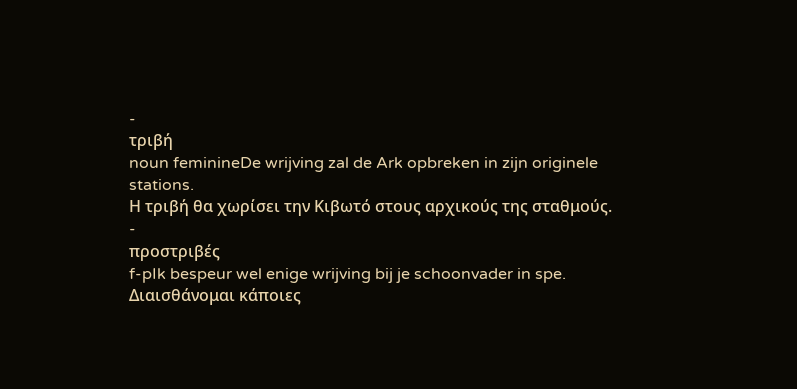-
τριβή
noun feminineDe wrijving zal de Ark opbreken in zijn originele stations.
Η τριβή θα χωρίσει την Κιβωτό στους αρχικούς της σταθμούς.
-
προστριβές
f-pIk bespeur wel enige wrijving bij je schoonvader in spe.
Διαισθάνομαι κάποιες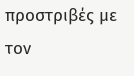προστριβές με τον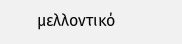μελλοντικό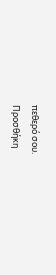πεθερό σου.
Προσθήκη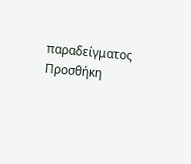παραδείγματος
Προσθήκη